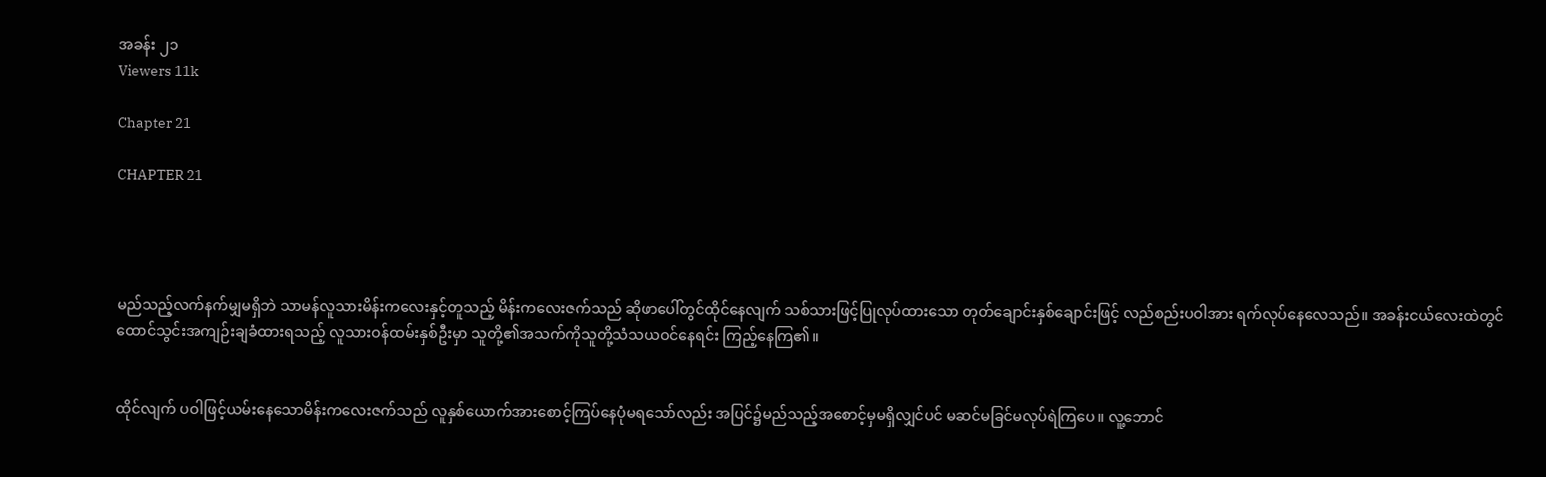အခန်း ၂၁
Viewers 11k

Chapter 21

CHAPTER 21




မည်သည့်လက်နက်မျှမရှိဘဲ သာမန်လူသားမိန်းကလေးနှင့်တူသည့် မိန်းကလေးဇက်သည် ဆိုဖာပေါ်တွင်ထိုင်နေလျက် သစ်သားဖြင့်ပြုလုပ်ထားသော တုတ်ချောင်းနှစ်ချောင်းဖြင့် လည်စည်းပဝါအား ရက်လုပ်နေလေသည်။ အခန်းငယ်လေးထဲတွင် ထောင်သွင်းအကျဉ်းချခံထားရသည့် လူသားဝန်ထမ်းနှစ်ဦးမှာ သူတို့၏အသက်ကိုသူတို့သံသယဝင်နေရင်း ကြည့်နေကြ၏။


ထိုင်လျက် ပဝါဖြင့်ယမ်းနေသောမိန်းကလေးဇက်သည် လူနှစ်ယောက်အားစောင့်ကြပ်နေပုံမရသော်လည်း အပြင်၌မည်သည့်အစောင့်မှမရှိလျှင်ပင် မဆင်မခြင်မလုပ်ရဲကြပေ။ လူ့ဘောင်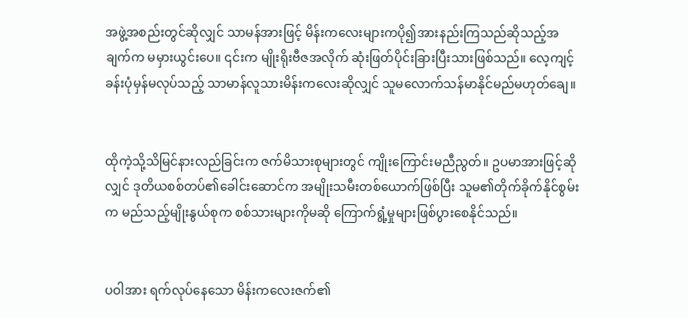အဖွဲ့အစည်းတွင်ဆိုလျှင် သာမန်အားဖြင့် မိန်းကလေးများကပို၍အားနည်းကြသည်ဆိုသည့်အချက်က မမှားယွင်းပေ။ ၎င်းက မျိုးရိုးဗီဇအလိုက် ဆုံးဖြတ်ပိုင်းခြားပြီးသားဖြစ်သည်။ လေ့ကျင့်ခန်းပုံမှန်မလုပ်သည့် သာမာန်လူသားမိန်းကလေးဆိုလျှင် သူမလောက်သန်မာနိုင်မည်မဟုတ်ချေ။


ထိုကဲ့သို့သိမြင်နားလည်ခြင်းက ဇက်မိသားစုများတွင် ကျိုးကြောင်းမညီညွတ်။ ဥပမာအားဖြင့်ဆိုလျှင် ဒုတိယစစ်တပ်၏ခေါင်းဆောင်က အမျိုးသမီးတစ်ယောက်ဖြစ်ပြီး သူမ၏တိုက်ခိုက်နိုင်စွမ်းက မည်သည့်မျိုးနွယ်စုက စစ်သားများကိုမဆို ကြောက်ရွံ့မှုများဖြစ်ပွားစေနိုင်သည်။


ပဝါအား ရက်လုပ်နေသော မိန်းကလေးဇက်၏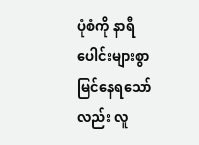ပုံစံကို နာရီပေါင်းများစွာမြင်နေရသော်လည်း လူ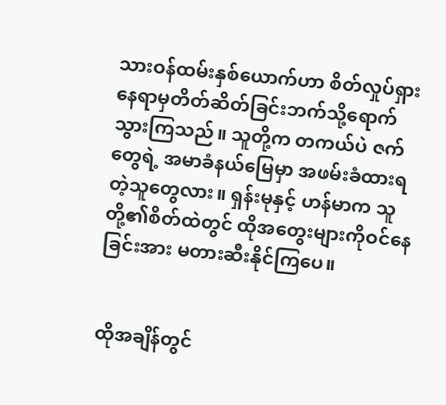သားဝန်ထမ်းနှစ်ယောက်ဟာ စိတ်လှုပ်ရှားနေရာမှတိတ်ဆိတ်ခြင်းဘက်သို့ရောက်သွားကြသည်။ သူတို့က တကယ်ပဲ ဇက်တွေရဲ့ အမာခံနယ်မြေမှာ အဖမ်းခံထားရတဲ့သူတွေလား။ ရှန်းမုနှင့် ဟန်မာက သူတို့၏စိတ်ထဲတွင် ထိုအတွေးများကိုဝင်နေခြင်းအား မတားဆီးနိုင်ကြပေ။


ထိုအချိန်တွင်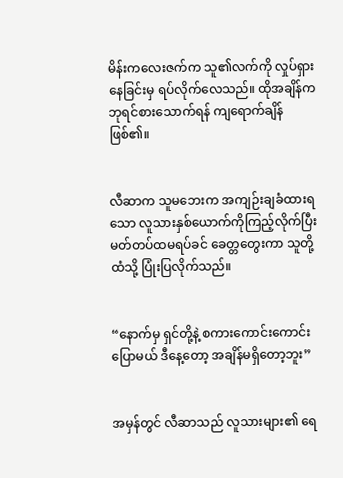မိန်းကလေးဇက်က သူ၏လက်ကို လှုပ်ရှားနေခြင်းမှ ရပ်လိုက်လေသည်။ ထိုအချိန်က ဘုရင်စားသောက်ရန် ကျရောက်ချိန်ဖြစ်၏။


လီဆာက သူမဘေးက အကျဉ်းချခံထားရသော လူသားနှစ်ယောက်ကိုကြည့်လိုက်ပြီး မတ်တပ်ထမရပ်ခင် ခေတ္တတွေးကာ သူတို့ထံသို့ ပြုံးပြလိုက်သည်။


“နောက်မှ ရှင်တို့နဲ့ စကားကောင်းကောင်းပြောမယ် ဒီနေ့တော့ အချိန်မရှိတော့ဘူး”


အမှန်တွင် လီဆာသည် လူသားများ၏ ရေ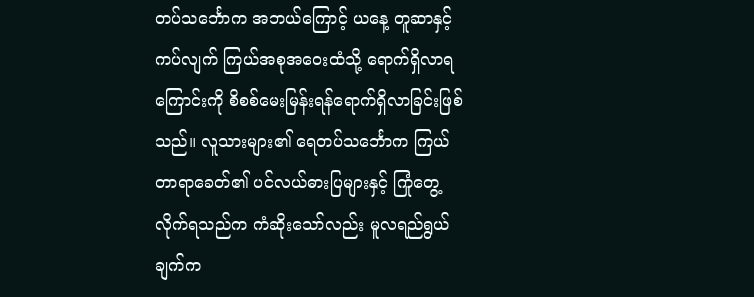တပ်သင်္ဘောက အဘယ်ကြောင့် ယနေ့ တူဆာနှင့်ကပ်လျက် ကြယ်အစုအဝေးထံသို့ ရောက်ရှိလာရကြောင်းကို စိစစ်မေးမြန်းရန်ရောက်ရှိလာခြင်းဖြစ်သည်။ လူသားများ၏ ရေတပ်သင်္ဘောက ကြယ်တာရာခေတ်၏ ပင်လယ်ဓားပြများနှင့် ကြုံတွေ့လိုက်ရသည်က ကံဆိုးသော်လည်း မူလရည်ရွယ်ချက်က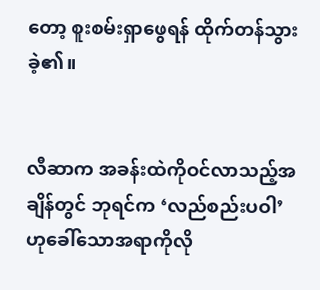တော့ စူးစမ်းရှာဖွေရန် ထိုက်တန်သွားခဲ့၏။


လီဆာက အခန်းထဲကိုဝင်လာသည့်အချိန်တွင် ဘုရင်က ‘လည်စည်းပဝါ’ ဟုခေါ်သောအရာကိုလို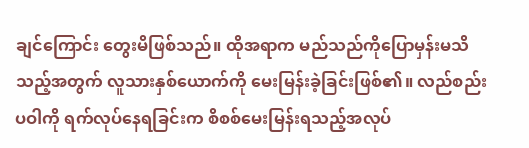ချင်ကြောင်း တွေးမိဖြစ်သည်။ ထိုအရာက မည်သည်ကိုပြောမှန်းမသိသည့်အတွက် လူသားနှစ်ယောက်ကို မေးမြန်းခဲ့ခြင်းဖြစ်၏။ လည်စည်းပဝါကို ရက်လုပ်နေရခြင်းက စိစစ်မေးမြန်းရသည့်အလုပ်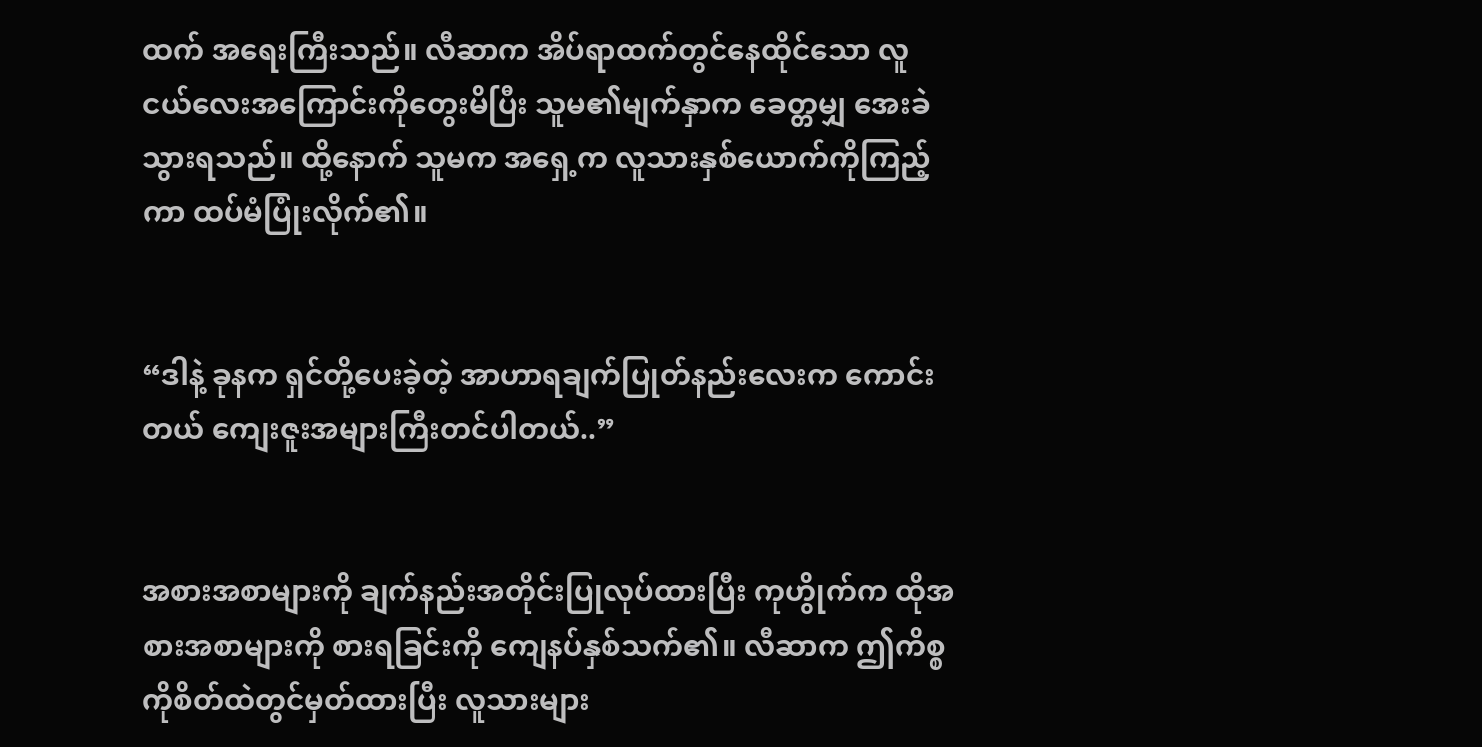ထက် အရေးကြီးသည်။ လီဆာက အိပ်ရာထက်တွင်နေထိုင်သော လူငယ်လေးအကြောင်းကိုတွေးမိပြီး သူမ၏မျက်နှာက ခေတ္တမျှ အေးခဲသွားရသည်။ ထို့နောက် သူမက အရှေ့က လူသားနှစ်ယောက်ကိုကြည့်ကာ ထပ်မံပြုံးလိုက်၏။


“ဒါနဲ့ ခုနက ရှင်တို့ပေးခဲ့တဲ့ အာဟာရချက်ပြုတ်နည်းလေးက ကောင်းတယ် ကျေးဇူးအများကြီးတင်ပါတယ်..”


အစားအစာများကို ချက်နည်းအတိုင်းပြုလုပ်ထားပြီး ကုဟွိုက်က ထိုအစားအစာများကို စားရခြင်းကို ကျေနပ်နှစ်သက်၏။ လီဆာက ဤကိစ္စကိုစိတ်ထဲတွင်မှတ်ထားပြီး လူသားများ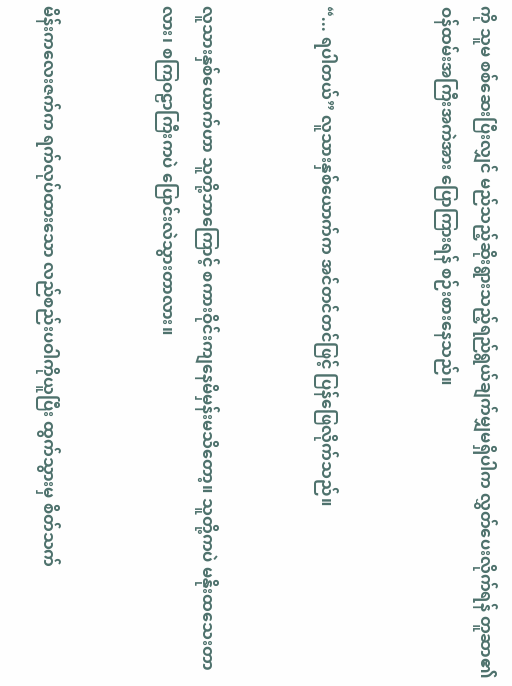ကို သူမ စစ်ဆေးပြီးလျှင် မည်သည့်ဆိုးရွားသည့်ရည်ရွယ်ချက်မျှမရှိပါက လွှတ်ပေးလိုက်ရန် တူဆာ၏ဝန်ထမ်းအကြီးအကဲအား ပြောကြားရန် စဉ်းစားနေသည်။


“... ရပါတယ်” လူသားနှစ်ယောက်က အင်တင်တင်ဖြင့် ပြန်ဖြေလိုက်သည်။


လူသားနှစ်ယောက်ဟာ သူတို့ဘာကြောင့် စကားဝိုင်းကျနေမိမှန်းမသိတော့။ သူတို့ကပဲ မနိုးထသေးတာလား၊ စကြဝဠာကြီးကပဲ ပြောင်းလဲသွားတာလား။


မိန်းကလေးဇက်က ရက်လုပ်ထားသော လည်စည်းပဝါကိုယူပြီး ထွက်သွားမှ စိတ်သက်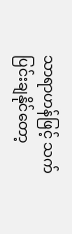သာရာဟန်ဖြင့် သက်ပြင်းချနိုင်တော့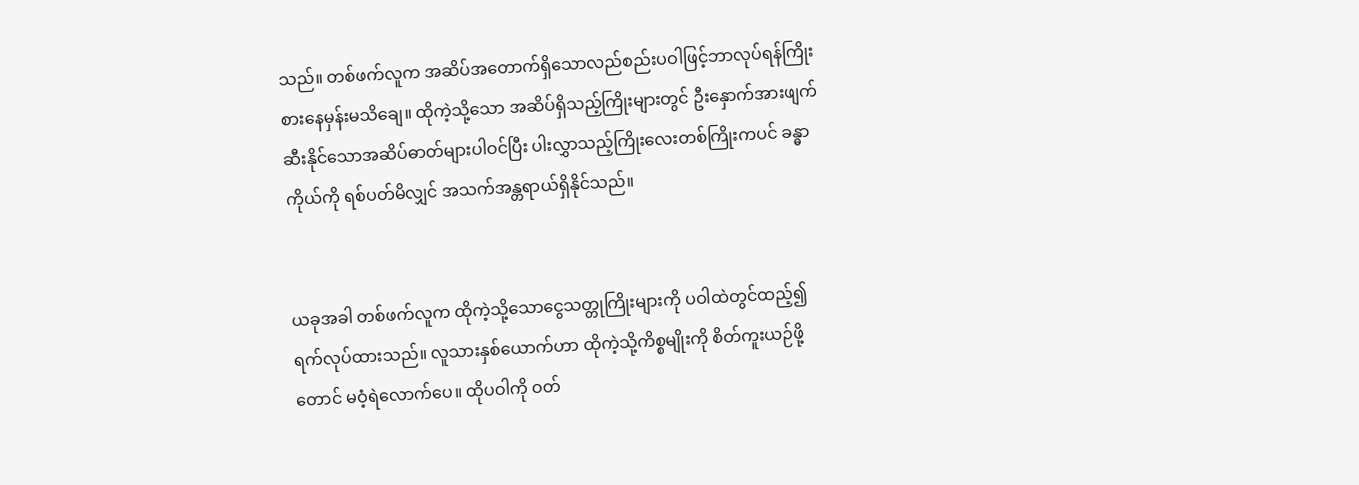သည်။ တစ်ဖက်လူက အဆိပ်အတောက်ရှိသောလည်စည်းပဝါဖြင့်ဘာလုပ်ရန်ကြိုးစားနေမှန်းမသိချေ။ ထိုကဲ့သို့သော အဆိပ်ရှိသည့်ကြိုးများတွင် ဦးနှောက်အားဖျက်ဆီးနိုင်သောအဆိပ်ဓာတ်များပါဝင်ပြီး ပါးလွှာသည့်ကြိုးလေးတစ်ကြိုးကပင် ခန္ဓာကိုယ်ကို ရစ်ပတ်မိလျှင် အသက်အန္တရာယ်ရှိနိုင်သည်။


ယခုအခါ တစ်ဖက်လူက ထိုကဲ့သို့သောငွေသတ္တုကြိုးများကို ပဝါထဲတွင်ထည့်၍ ရက်လုပ်ထားသည်။ လူသားနှစ်ယောက်ဟာ ထိုကဲ့သို့ကိစ္စမျိုးကို စိတ်ကူးယဉ်ဖို့တောင် မဝံ့ရဲလောက်ပေ။ ထိုပဝါကို ဝတ်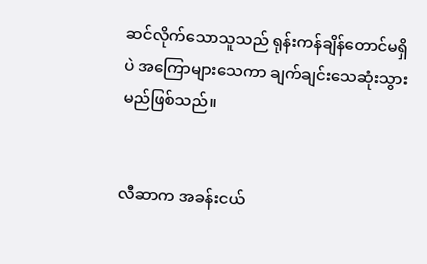ဆင်လိုက်သောသူသည် ရုန်းကန်ချိန်တောင်မရှိပဲ အကြောများသေကာ ချက်ချင်းသေဆုံးသွားမည်ဖြစ်သည်။


လီဆာက အခန်းငယ်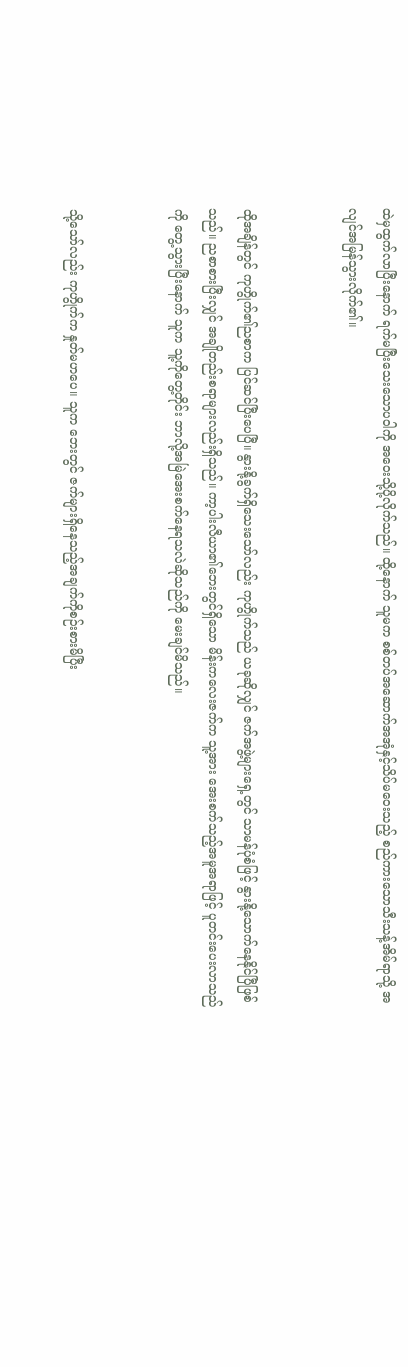ထဲမှထွက်လာပြီးနောက် ရက်မပြီးသေးသောပဝါကို အဝေးသို့ပို့လိုက်သည်။ ထို့နောက် သူမက စစ်တပ်အဆောက်အအုံနှင့်သိပ်မဝေးသည့် စည်ကားသောသီးသန့်အိမ်ရာသို့ အလျင်အမြန်သွားလိုက်၏။


ထိုအချိန်တွင် ကုဟွိုက်၏ညစာက ပြင်ဆင်ပြီးပေပြီ။ နွားနို့ခွက်ရှိသေးသော်လည်း ကုဟွိုက်သည် ယခုဆိုလျှင် ဇက်အဖွဲ့များရှေ့တွင် သာမန်ပုံစံဖြင့် နွားနို့သောက်နေနိုင်ပြီဖြစ်သည်။ ညစာစားပြီးလျှင် အချိုတည်းစရာများလည်းရှိသည်။ ကာ့ပါးလီယာ၏ဘေးတွင်ရှိသော မိန်းကလေးဇက်က သူ့အား အေးစက်သည့်အမူအရာဖြင့် ပူတင်းပေးလာသည်ကို တွေ့သွားပြီးနောက် သူက သူ့ကိုတွေ့တိုင်း ဘာလို့အမြဲအေးစက်နေရသလဲဆိုသည်ကို မေးချင်မိသည်။


သို့သော်လည်း ကုဟွိုက်က နှုတ်မဟပေ။ သူက ဘေးတွင် ဇက်များရှိနေသည့်အချက်ကိုစဉ်းစားမိပြီး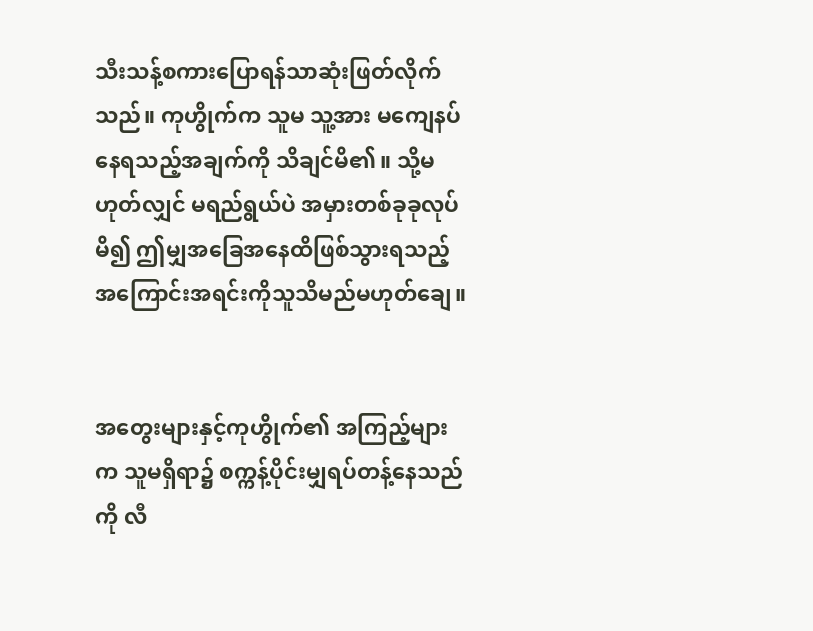သီးသန့်စကားပြောရန်သာဆုံးဖြတ်လိုက်သည်။ ကုဟွိုက်က သူမ သူ့အား မကျေနပ်နေရသည့်အချက်ကို သိချင်မိ၏။ သို့မဟုတ်လျှင် မရည်ရွယ်ပဲ အမှားတစ်ခုခုလုပ်မိ၍ ဤမျှအခြေအနေထိဖြစ်သွားရသည့် အကြောင်းအရင်းကိုသူသိမည်မဟုတ်ချေ။


အတွေးများနှင့်ကုဟွိုက်၏ အကြည့်များက သူမရှိရာ၌ စက္ကန့်ပိုင်းမျှရပ်တန့်နေသည်ကို လီ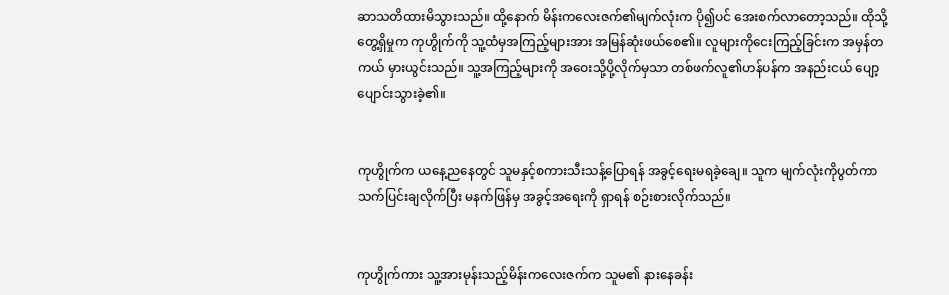ဆာသတိထားမိသွားသည်။ ထို့နောက် မိန်းကလေးဇက်၏မျက်လုံးက ပို၍ပင် အေးစက်လာတော့သည်။ ထိုသို့တွေ့ရှိမှုက ကုဟွိုက်ကို သူ့ထံမှအကြည့်များအား အမြန်ဆုံးဖယ်စေ၏။ လူများကိုငေးကြည့်ခြင်းက အမှန်တကယ် မှားယွင်းသည်။ သူ့အကြည့်များကို အဝေးသို့ပို့လိုက်မှသာ တစ်ဖက်လူ၏ဟန်ပန်က အနည်းငယ် ပျော့ပျောင်းသွားခဲ့၏။


ကုဟွိုက်က ယနေ့ညနေတွင် သူမနှင့်စကားသီးသန့်ပြောရန် အခွင့်ရေးမရခဲ့ချေ။ သူက မျက်လုံးကိုပွတ်ကာ သက်ပြင်းချလိုက်ပြီး မနက်ဖြန်မှ အခွင့်အရေးကို ရှာရန် စဉ်းစားလိုက်သည်။


ကုဟွိုက်ကား သူ့အားမုန်းသည့်မိန်းကလေးဇက်က သူမ၏ နားနေခန်း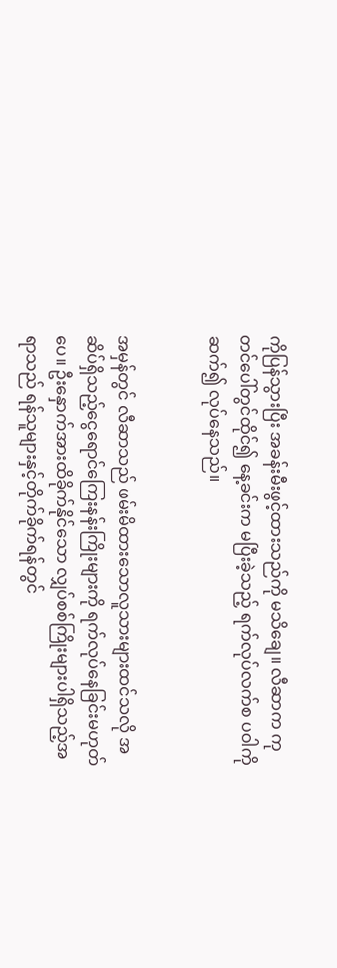ကိုပြန်သွားပြီး အခန်းမီးဖွင့်ထားသည်ကို မသိချေ။ လီဆာက ကုတင်ပေါ်တွင်ထိုင်၍ နေ့ခင်းက မပြီးခဲ့သည့် ရက်လုပ်လက်စ ပဝါကိုဆက်၍ လုပ်နေသည်။


အမှန်တွင် လီဆာသည် ဖမ်းမိထားသောလူသားများထင်သလို အဆိပ်ရှိသည့်ငွေရောင်ကြေးနန်းကြိုးများကို ရက်လုပ်နေခြင်းမဟုတ်ပေ။ ဦးနှောက်အားထိခိုက်နိုင်သော လျှပ်စစ်ကြိုးများပါရှိသည့်အရာသည် ရန်သူများနှင့်တိုက်ခိုက်ရန်တွင်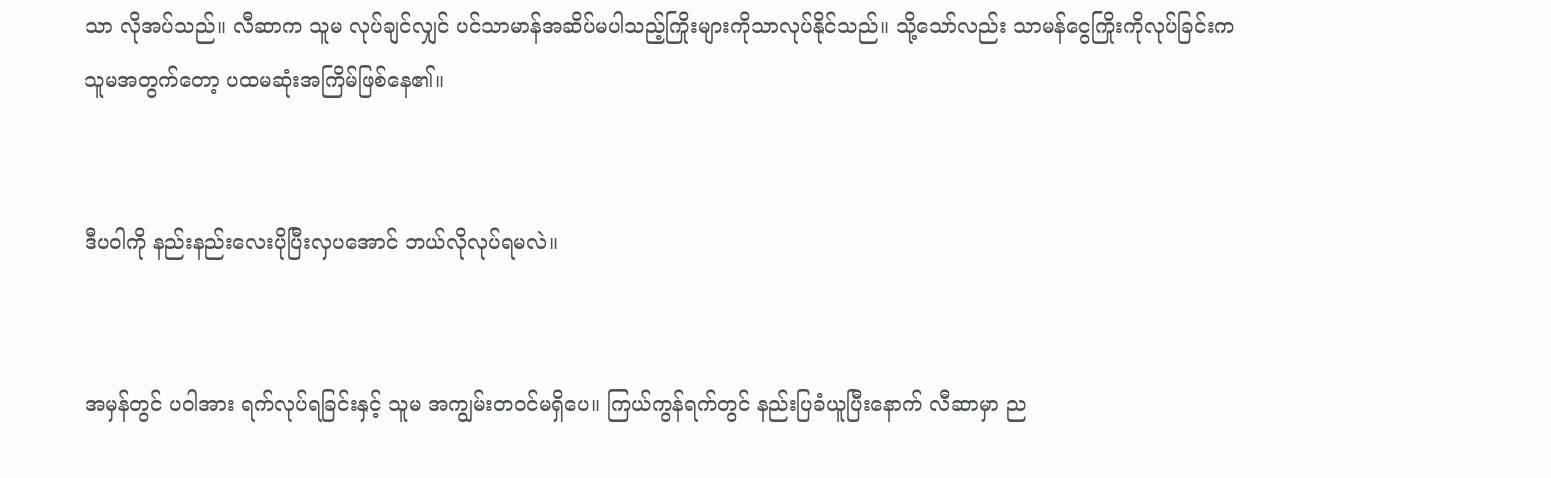သာ လိုအပ်သည်။ လီဆာက သူမ လုပ်ချင်လျှင် ပင်သာမာန်အဆိပ်မပါသည့်ကြိုးများကိုသာလုပ်နိုင်သည်။ သို့သော်လည်း သာမန်ငွေကြိုးကိုလုပ်ခြင်းက သူမအတွက်တော့ ပထမဆုံးအကြိမ်ဖြစ်နေ၏။


ဒီပဝါကို နည်းနည်းလေးပိုပြီးလှပအောင် ဘယ်လိုလုပ်ရမလဲ။


အမှန်တွင် ပဝါအား ရက်လုပ်ရခြင်းနှင့် သူမ အကျွမ်းတဝင်မရှိပေ။ ကြယ်ကွန်ရက်တွင် နည်းပြခံယူပြီးနောက် လီဆာမှာ ည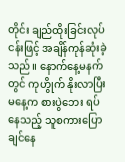တိုင်း ချည်ထိုးခြင်းလုပ်ငန်းဖြင့် အချိန်ကုန်ဆုံးခဲ့သည်။ နောက်နေ့မနက်တွင် ကုဟွိုက် နိုးလာပြီး မနေ့က စားပွဲဘေး ရပ်နေသည့် သူစကားပြောချင်နေ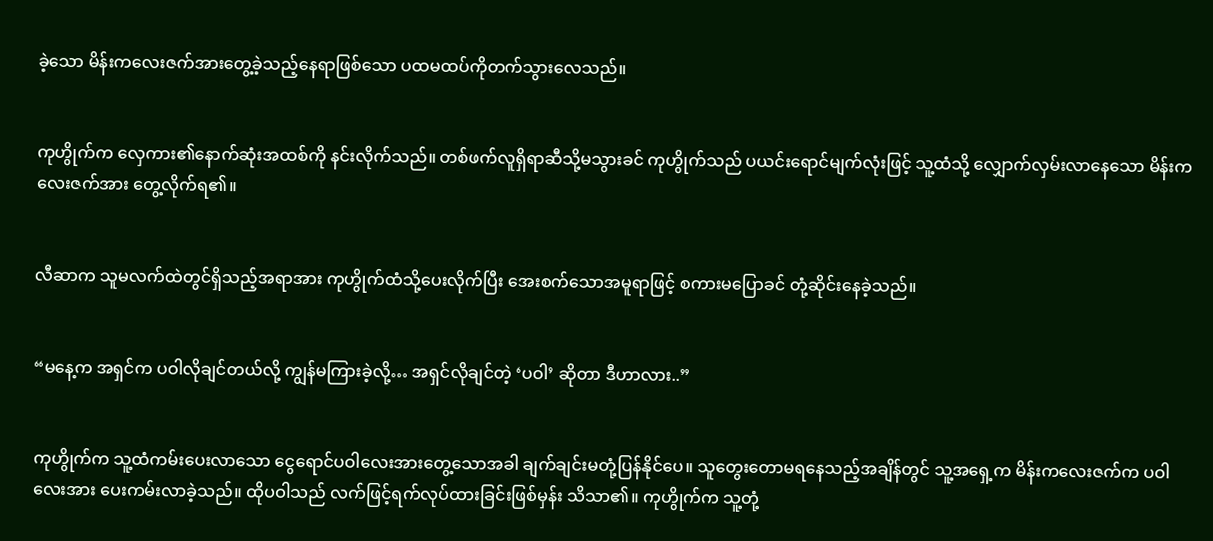ခဲ့သော မိန်းကလေးဇက်အားတွေ့ခဲ့သည့်နေရာဖြစ်သော ပထမထပ်ကိုတက်သွားလေသည်။


ကုဟွိုက်က လှေကား၏နောက်ဆုံးအထစ်ကို နင်းလိုက်သည်။ တစ်ဖက်လူရှိရာဆီသို့မသွားခင် ကုဟွိုက်သည် ပယင်းရောင်မျက်လုံးဖြင့် သူ့ထံသို့ လျှောက်လှမ်းလာနေသော မိန်းကလေးဇက်အား တွေ့လိုက်ရ၏။


လီဆာက သူမလက်ထဲတွင်ရှိသည့်အရာအား ကုဟွိုက်ထံသို့ပေးလိုက်ပြီး အေးစက်သောအမူရာဖြင့် စကားမပြောခင် တုံ့ဆိုင်းနေခဲ့သည်။


“မနေ့က အရှင်က ပဝါလိုချင်တယ်လို့ ကျွန်မကြားခဲ့လို့… အရှင်လိုချင်တဲ့ ‘ပဝါ’ ဆိုတာ ဒီဟာလား..”


ကုဟွိုက်က သူ့ထံကမ်းပေးလာသော ငွေရောင်ပဝါလေးအားတွေ့သောအခါ ချက်ချင်းမတုံ့ပြန်နိုင်ပေ။ သူတွေးတောမရနေသည့်အချိန်တွင် သူ့အရှေ့က မိန်းကလေးဇက်က ပဝါလေးအား ပေးကမ်းလာခဲ့သည်။ ထိုပဝါသည် လက်ဖြင့်ရက်လုပ်ထားခြင်းဖြစ်မှန်း သိသာ၏။ ကုဟွိုက်က သူ့တုံ့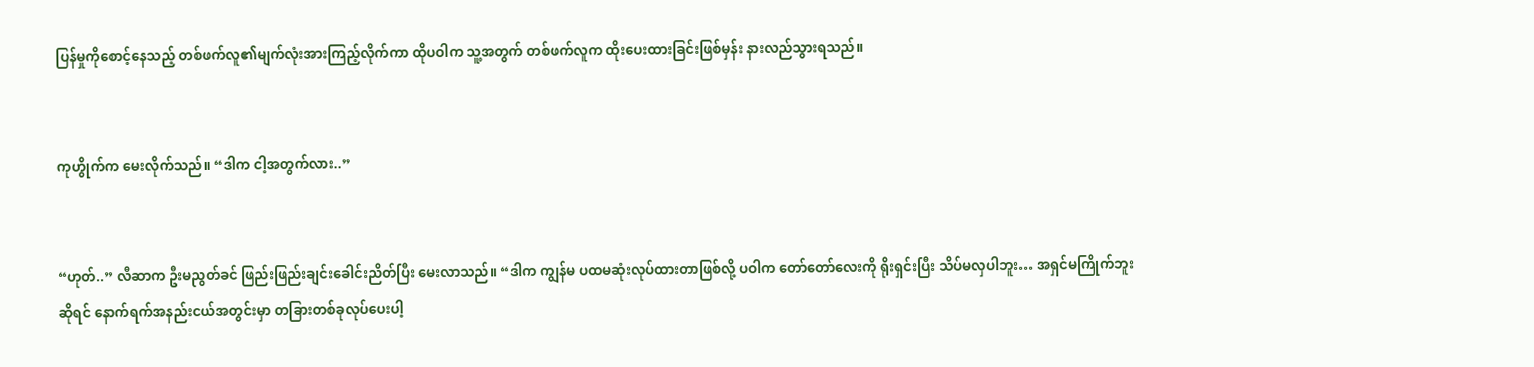ပြန်မှုကိုစောင့်နေသည့် တစ်ဖက်လူ၏မျက်လုံးအားကြည့်လိုက်ကာ ထိုပဝါက သူ့အတွက် တစ်ဖက်လူက ထိုးပေးထားခြင်းဖြစ်မှန်း နားလည်သွားရသည်။


ကုဟွိုက်က မေးလိုက်သည်။ “ဒါက ငါ့အတွက်လား..”


“ဟုတ်..” လီဆာက ဦးမညွတ်ခင် ဖြည်းဖြည်းချင်းခေါင်းညိတ်ပြီး မေးလာသည်။ “ဒါက ကျွန်မ ပထမဆုံးလုပ်ထားတာဖြစ်လို့ ပဝါက တော်တော်လေးကို ရိုးရှင်းပြီး သိပ်မလှပါဘူး… အရှင်မကြိုက်ဘူးဆိုရင် နောက်ရက်အနည်းငယ်အတွင်းမှာ တခြားတစ်ခုလုပ်ပေးပါ့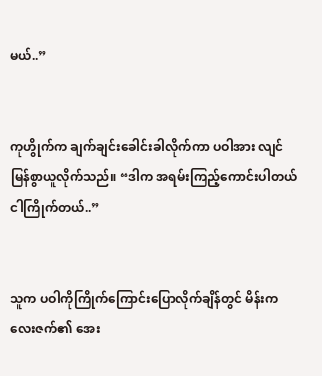မယ်..”


ကုဟွိုက်က ချက်ချင်းခေါင်းခါလိုက်ကာ ပဝါအား လျင်မြန်စွာယူလိုက်သည်။ “ဒါက အရမ်းကြည့်ကောင်းပါတယ် ငါကြိုက်တယ်..”


သူက ပဝါကိုကြိုက်ကြောင်းပြောလိုက်ချိန်တွင် မိန်းကလေးဇက်၏ အေး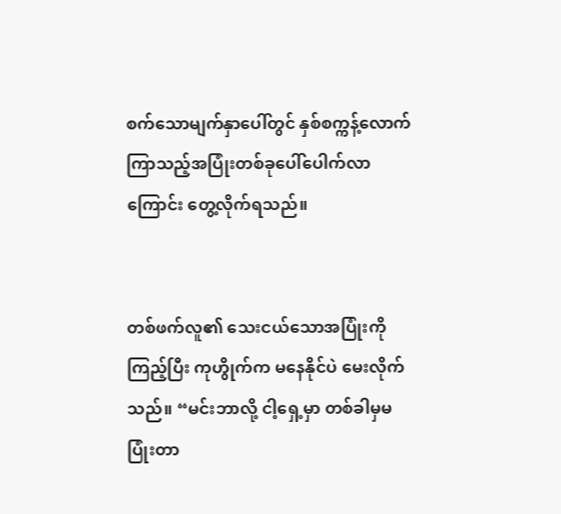စက်သောမျက်နှာပေါ်တွင် နှစ်စက္ကန့်လောက်ကြာသည့်အပြုံးတစ်ခုပေါ်ပေါက်လာကြောင်း‌ တွေ့လိုက်ရသည်။


တစ်ဖက်လူ၏ သေးငယ်သောအပြုံးကိုကြည့်ပြီး ကုဟွိုက်က မနေနိုင်ပဲ မေးလိုက်သည်။ “မင်းဘာလို့ ငါ့ရှေ့မှာ တစ်ခါမှမပြုံးတာ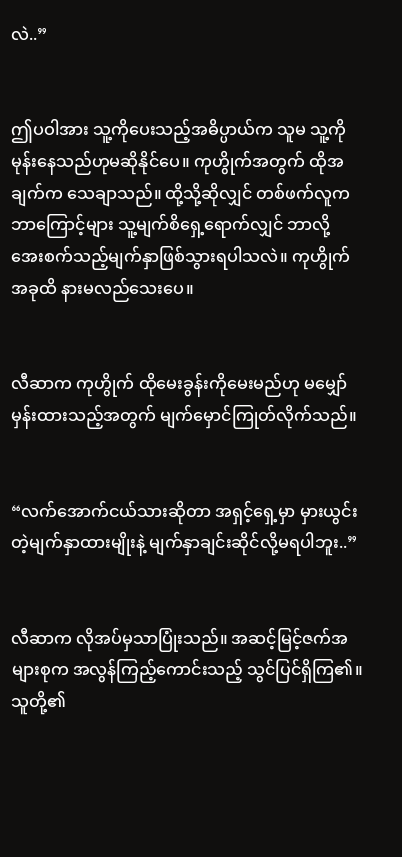လဲ..”


ဤပဝါအား သူ့ကိုပေးသည့်အဓိပ္ပာယ်က သူမ သူ့ကို မုန်းနေသည်ဟုမဆိုနိုင်ပေ။ ကုဟွိုက်အတွက် ထိုအချက်က သေချာသည်။ ထို့သို့ဆိုလျှင် တစ်ဖက်လူက ဘာကြောင့်များ သူ့မျက်စိရှေ့ရောက်လျှင် ဘာလို့ အေးစက်သည့်မျက်နှာဖြစ်သွားရပါသလဲ။ ကုဟွိုက် အခုထိ နားမလည်သေးပေ။


လီဆာက ကုဟွိုက် ထိုမေးခွန်းကိုမေးမည်ဟု မမျှော်မှန်းထားသည့်အတွက် မျက်မှောင်ကြုတ်လိုက်သည်။


“လက်အောက်ငယ်သားဆိုတာ အရှင့်ရှေ့မှာ မှားယွင်းတဲ့မျက်နှာထားမျိုးနဲ့ မျက်နှာချင်းဆိုင်လို့မရပါဘူး..”


လီဆာက လိုအပ်မှသာပြုံးသည်။ အဆင့်မြင့်ဇက်အများစုက အလွန်ကြည့်ကောင်းသည့် သွင်ပြင်ရှိကြ၏။ သူတို့၏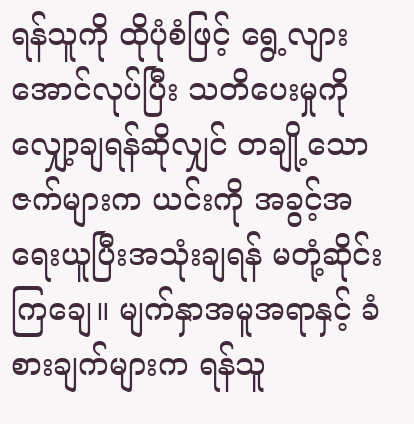ရန်သူကို ထိုပုံစံဖြင့် ရွေ့လျားအောင်လုပ်ပြီး သတိပေးမှုကိုလျှော့ချရန်ဆိုလျှင် တချို့သောဇက်များက ယင်းကို အခွင့်အရေးယူပြီးအသုံးချရန် မတုံ့ဆိုင်းကြချေ။ မျက်နှာအမူအရာနှင့် ခံစားချက်များက ရန်သူ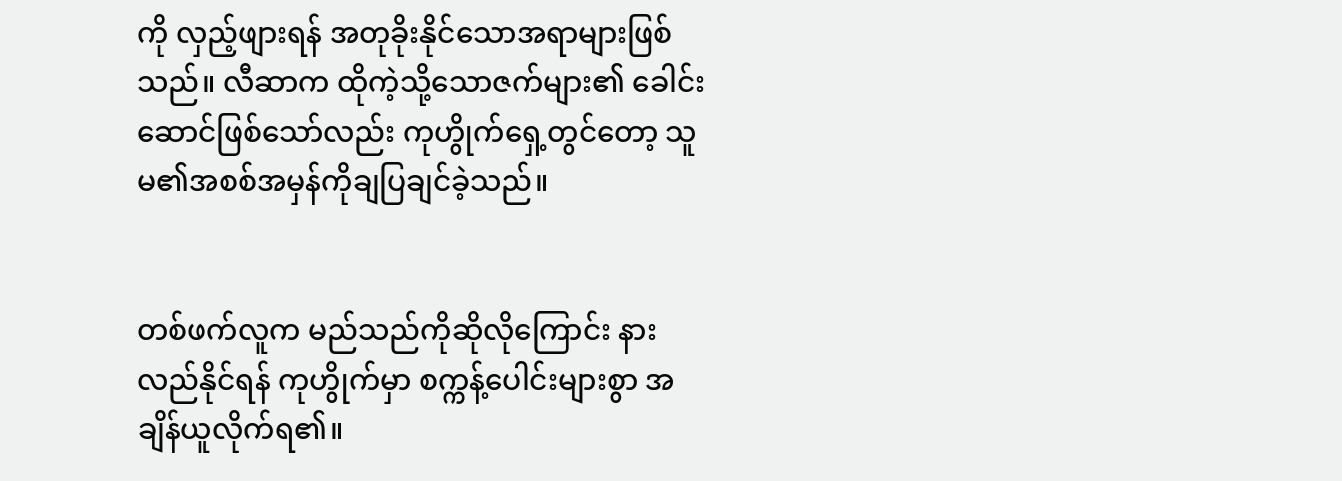ကို လှည့်ဖျားရန် အတုခိုးနိုင်သောအရာများဖြစ်သည်။ လီဆာက ထိုကဲ့သို့သောဇက်များ၏ ခေါင်းဆောင်ဖြစ်သော်လည်း ကုဟွိုက်ရှေ့တွင်တော့ သူမ၏အစစ်အမှန်ကိုချပြချင်ခဲ့သည်။


တစ်ဖက်လူက မည်သည်ကိုဆိုလိုကြောင်း နားလည်နိုင်ရန် ကုဟွိုက်မှာ စက္ကန့်ပေါင်းများစွာ အချိန်ယူလိုက်ရ၏။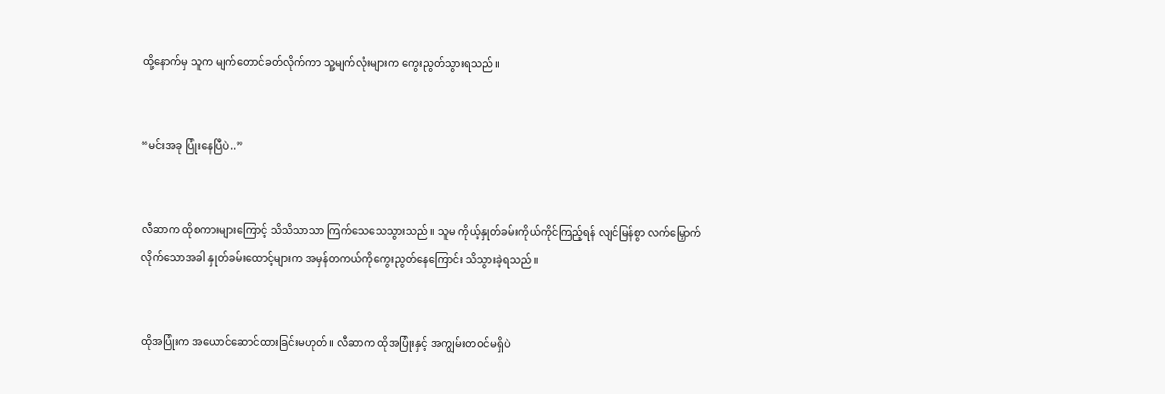ထို့နောက်မှ သူက မျက်တောင်ခတ်လိုက်ကာ သူ့မျက်လုံးများက ကွေးညွတ်သွားရသည်။


“မင်းအခု ပြုံးနေပြီပဲ..”


လီဆာက ထိုစကားများကြောင့် သိသိသာသာ ကြက်သေသေသွားသည်။ သူမ ကိုယ့်နှုတ်ခမ်းကိုယ်ကိုင်ကြည့်ရန် လျင်မြန်စွာ လက်မြှောက်လိုက်သောအခါ နှုတ်ခမ်းထောင့်များက အမှန်တကယ်ကိုကွေးညွတ်နေကြောင်း သိသွားခဲ့ရသည်။


ထိုအပြုံးက အယောင်ဆောင်ထားခြင်းမဟုတ်။ လီဆာက ထိုအပြုံးနှင့် အကျွမ်းတဝင်မရှိပဲ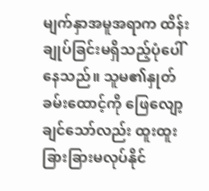မျက်နှာအမူအရာက ထိန်းချုပ်ခြင်းမရှိသည့်ပုံပေါ်နေသည်။ သူမ၏နှုတ်ခမ်းထောင့်ကို ဖြေလျော့ချင်သော်လည်း ထူးထူးခြားခြားမလုပ်နိုင်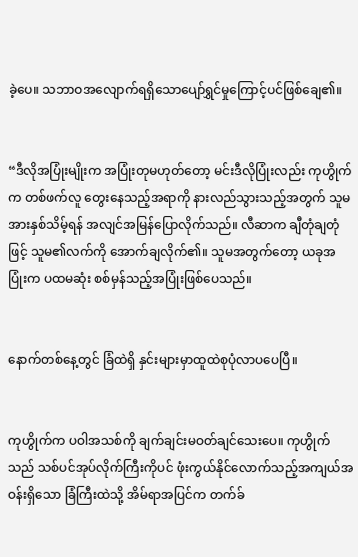ခဲ့ပေ။ သဘာဝအလျောက်ရရှိသောပျော်ရွှင်မှုကြောင့်ပင်ဖြစ်ချေ၏။


“ဒီလိုအပြုံးမျိုးက အပြုံးတုမဟုတ်တော့ မင်းဒီလိုပြုံးလည်း ကုဟွိုက်က တစ်ဖက်လူ တွေးနေသည့်အရာကို နားလည်သွားသည့်အတွက် သူမအားနှစ်သိမ့်ရန် အလျင်အမြန်ပြောလိုက်သည်။ လီဆာက ချီတုံချတုံဖြင့် သူမ၏လက်ကို အောက်ချလိုက်၏။ သူမအတွက်တော့ ယခုအပြုံးက ပထမဆုံး စစ်မှန်သည့်အပြုံးဖြစ်ပေသည်။


နောက်တစ်နေ့တွင်‌ ခြံထဲရှိ နှင်းများမှာထူထဲစုပုံလာပပေပြီ။


ကုဟွိုက်က ပဝါအသစ်ကို ချက်ချင်းမဝတ်ချင်သေးပေ။ ကုဟွိုက်သည် သစ်ပင်အုပ်လိုက်ကြီးကိုပင် ဖုံးကွယ်နိုင်လောက်သည့်အကျယ်အဝန်းရှိသော ခြံကြီးထဲသို့ အိမ်ရာအပြင်က တက်ခ်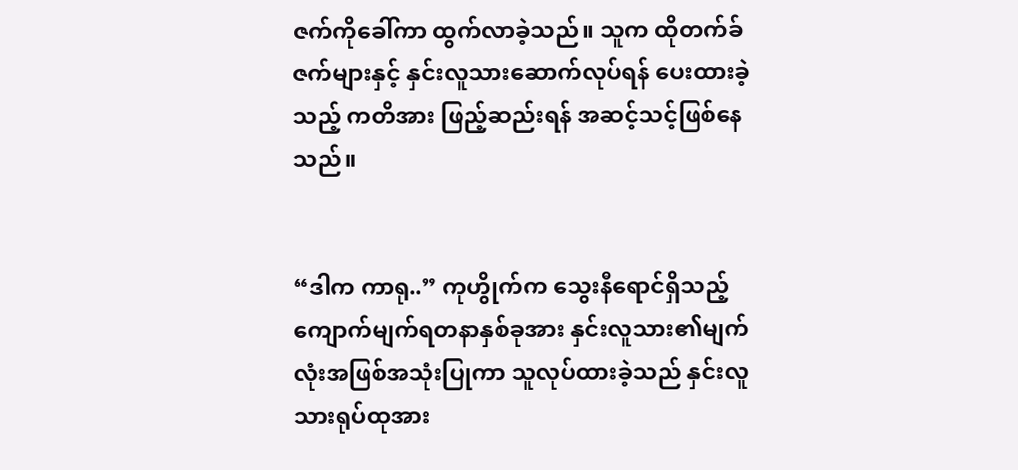ဇက်ကိုခေါ်ကာ ထွက်လာခဲ့သည်။ သူက ထိုတက်ခ်ဇက်များနှင့် နှင်းလူသားဆောက်လုပ်ရန် ပေးထားခဲ့သည့် ကတိအား ဖြည့်ဆည်းရန် အဆင့်သင့်ဖြစ်နေသည်။


“ဒါက ကာရု..” ကုဟွိုက်က သွေးနီရောင်ရှိသည့် ကျောက်မျက်ရတနာနှစ်ခုအား နှင်းလူသား၏မျက်လုံးအဖြစ်အသုံးပြုကာ သူလုပ်ထားခဲ့သည် နှင်းလူသားရုပ်ထုအား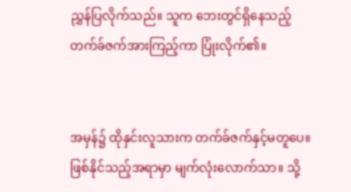ညွှန်ပြလိုက်သည်။ သူက ဘေးတွင်ရှိနေသည့်တက်ခ်ဇက်အားကြည့်ကာ ပြုံးလိုက်၏။


အမှန်၌ ထိုနှင်းလူသားက တက်ခ်ဇက်နှင့်မတူပေ။ ဖြစ်နိုင်သည့်အရာမှာ မျက်လုံးလောက်သာ။ သို့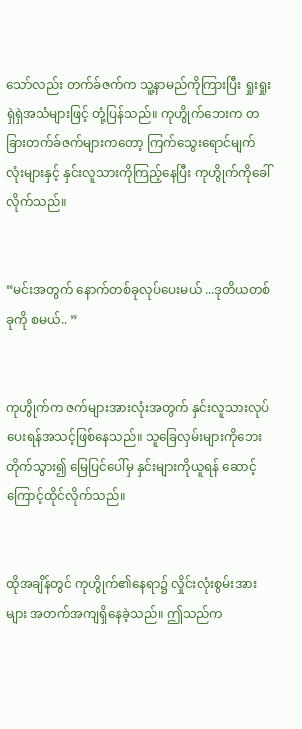သော်လည်း တက်ခ်ဇက်က သူ့နာမည်ကိုကြားပြီး ရှုးရှုးရှဲရှဲအသံများဖြင့် တုံ့ပြန်သည်။ ကုဟွိုက်ဘေးက တခြားတက်ခ်ဇက်များကတော့ ကြက်သွေးရောင်မျက်လုံးများနှင့် နှင်းလူသားကိုကြည့်နေပြီး ကုဟွိုက်ကိုခေါ်လိုက်သည်။


“မင်းအတွက် နောက်တစ်ခုလုပ်ပေးမယ် ...ဒုတိယတစ်ခုကို စမယ်.. ”


ကုဟွိုက်က ဇက်များအားလုံးအတွက် နှင်းလူသားလုပ်ပေးရန်အသင့်ဖြစ်နေသည်။ သူခြေလှမ်းများကိုဘေးတိုက်သွား၍ မြေပြင်ပေါ်မှ နှင်းများကိုယူရန် ဆောင့်ကြောင့်ထိုင်လိုက်သည်။


ထိုအချိန်တွင် ကုဟွိုက်၏နေရာ၌ လှိုင်းလုံးစွမ်းအားများ အတက်အကျရှိနေခဲ့သည်။ ဤသည်က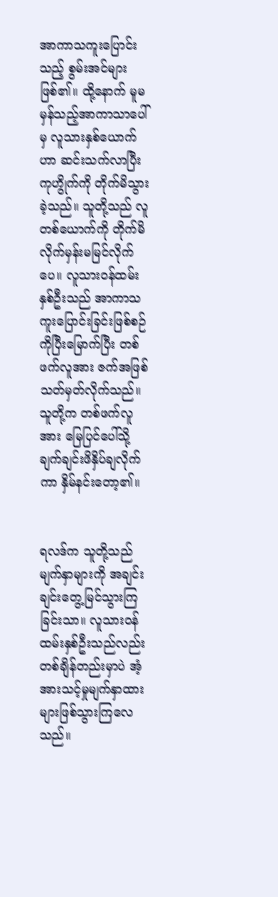အာကာသကူးပြောင်းသည့် စွမ်းအင်များဖြစ်၏။ ထို့နောက် မူမမှန်သည့်အာကာသာပေါ်မှ လူသားနှစ်ယောက်ဟာ ဆင်းသက်လာပြီး ကုဟွိုက်ကို တိုက်မိသွားခဲ့သည်။ သူတို့သည် လူတစ်ယောက်ကို တိုက်မိလိုက်မှန်းမမြင်လိုက်ပေ။ လူသားဝန်ထမ်းနှစ်ဦးသည် အာကာသကူးပြောင်းခြင်းဖြစ်စဉ်ကိုပြီးမြောက်ပြီး တစ်ဖက်လူအား ဇက်အဖြစ် သတ်မှတ်လိုက်သည်။ သူတို့က တစ်ဖက်လူအား မြေပြင်ပေါ်သို့ ချက်ချင်းဖိနှိပ်ချလိုက်ကာ နှိမ်နင်းတော့၏။


ရလဒ်က သူတို့သည် မျက်နှာများကို အချင်းချင်းတွေ့မြင်သွားကြခြင်းသာ။ လူသားဝန်ထမ်းနှစ်ဦးသည်လည်း တစ်ချိန်တည်းမှာပဲ အံ့အားသင့်မှုမျက်နှာထားများဖြစ်သွားကြလေသည်။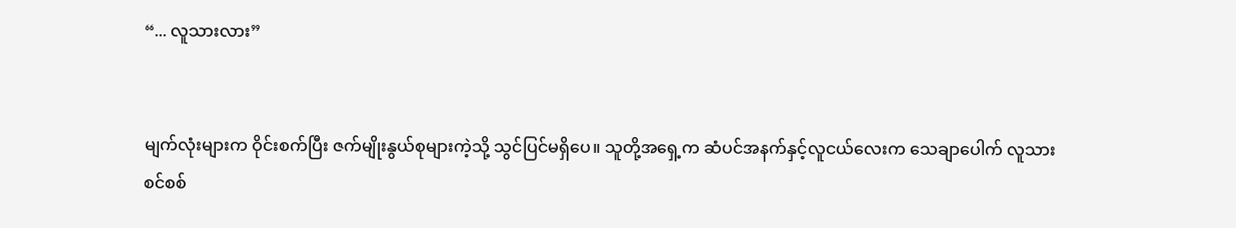“... လူသားလား”


မျက်လုံးများက ဝိုင်းစက်ပြီး ဇက်မျိုးနွယ်စုများကဲ့သို့ သွင်ပြင်မရှိပေ။ သူတို့အရှေ့က ဆံပင်အနက်နှင့်လူငယ်လေးက သေချာပေါက် လူသားစင်စစ်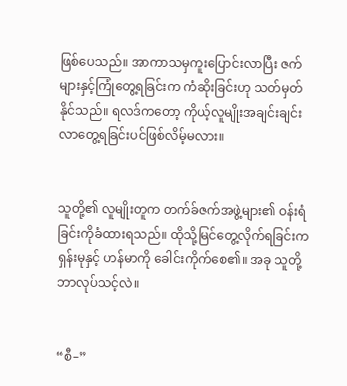ဖြစ်ပေသည်။ အာကာသမှကူးပြောင်းလာပြီး ဇက်များနှင့်ကြုံတွေ့ရခြင်းက ကံဆိုးခြင်းဟု သတ်မှတ်နိုင်သည်။ ရလဒ်ကတော့ ကိုယ့်လူမျိုးအချင်းချင်းလာတွေ့ရခြင်းပင်ဖြစ်လိမ့်မလား။


သူတို့၏ လူမျိုးတူက တက်ခ်ဇက်အဖွဲ့များ၏ ဝန်းရံခြင်းကိုခံထားရသည်။ ထိုသို့မြင်တွေ့လိုက်ရခြင်းက ရှန်းမုနှင့် ဟန်မာကို ခေါင်းကိုက်စေ၏။ အခု သူတို့ ဘာလုပ်သင့်လဲ။


“စီ–”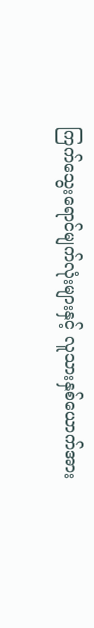ကြက်သွေးရောင်မျက်လုံးများနှင့် လူသားနှစ်ယောက်အား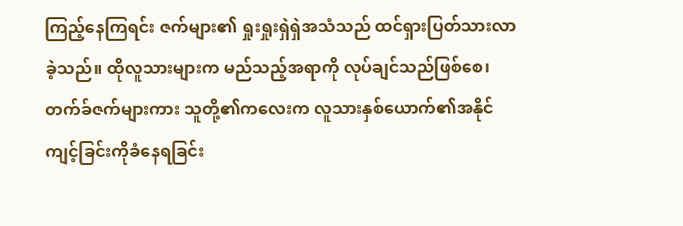ကြည့်နေကြရင်း ဇက်များ၏ ရှုးရှုးရှဲရှဲအသံသည် ထင်ရှားပြတ်သားလာခဲ့သည်။ ထိုလူသားများက မည်သည့်အရာကို လုပ်ချင်သည်ဖြစ်စေ၊ တက်ခ်ဇက်များကား သူတို့၏ကလေးက လူသားနှစ်ယောက်၏အနိုင်ကျင့်ခြင်းကိုခံနေရခြင်း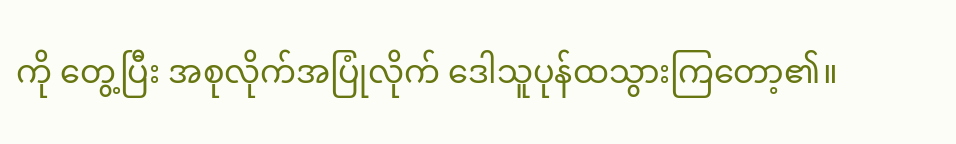ကို တွေ့ပြီး အစုလိုက်အပြုံလိုက် ဒေါသူပုန်ထသွားကြတော့၏။